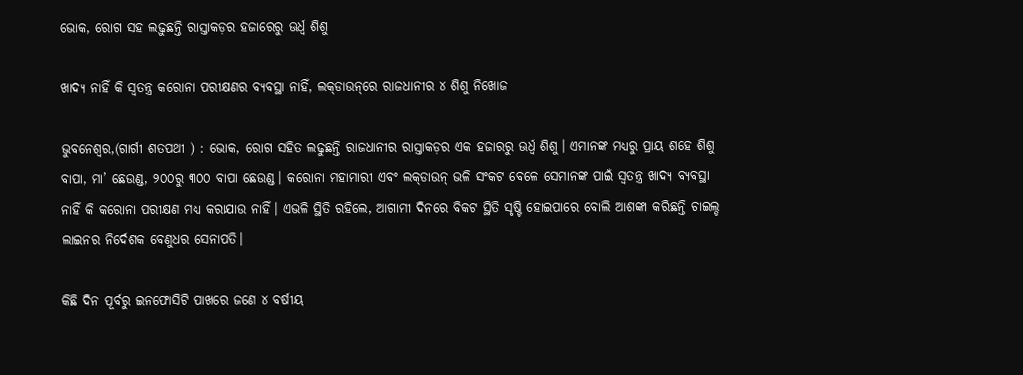ଭୋକ, ରୋଗ ସହ ଲଢ଼ୁଛନ୍ତି ରାସ୍ତାକଡ଼ର ହଜାରେରୁ ଊର୍ଧ୍ବ ଶିଶୁ

ଖାଦ୍ୟ ନାହିଁ କି ସ୍ବତନ୍ତ୍ର କରୋନା ପରୀକ୍ଷଣର ବ୍ୟବସ୍ଥା ନାହିଁ, ଲକ୍‌ଡାଉନ୍‌ରେ ରାଜଧାନୀର ୪ ଶିଶୁ ନିଖୋଜ

ଭୁବନେଶ୍ବର,(ଗାର୍ଗୀ ଶତପଥୀ ) : ଭୋକ, ରୋଗ ସହିତ ଲଢୁଛନ୍ତି ରାଜଧାନୀର ରାସ୍ତାକଡ଼ର ଏକ ହଜାରରୁ ଊର୍ଧ୍ବ ଶିଶୁ। ଏମାନଙ୍କ ମଧ୍ୟରୁ ପ୍ରାୟ ଶହେ ଶିଶୁ ବାପା, ମା’ ଛେଉଣ୍ଡ, ୨୦୦ରୁ ୩୦୦ ବାପା ଛେଉଣ୍ଡ। କରୋନା ମହାମାରୀ‌ ଏବଂ ଲକ୍‌ଡାଉନ୍‌ ଭଳି ସଂକଟ ବେଳେ ସେମାନଙ୍କ ପାଇଁ ସ୍ବତନ୍ତ୍ର ଖାଦ୍ୟ ବ୍ୟବସ୍ଥା ନାହିଁ କି କରୋନା ପରୀକ୍ଷଣ ମଧ୍ୟ କରାଯାଉ ନାହିଁ। ଏଭଳି ସ୍ଥିତି ରହିଲେ, ଆଗାମୀ ଦିନରେ ବିକଟ ସ୍ଥିତି ସୃଷ୍ଟି ହୋଇପାରେ ବୋଲି ଆଶଙ୍କା କରିଛନ୍ତି ଚାଇଲ୍ଡ ଲାଇନର ନିର୍ଦେଶକ ବେଣୁଧର ସେନାପତି।

କିଛି ଦିନ ପୂର୍ବରୁ ଇନଫୋସିଟି ପାଖରେ ଜଣେ ୪ ବର୍ଷୀୟ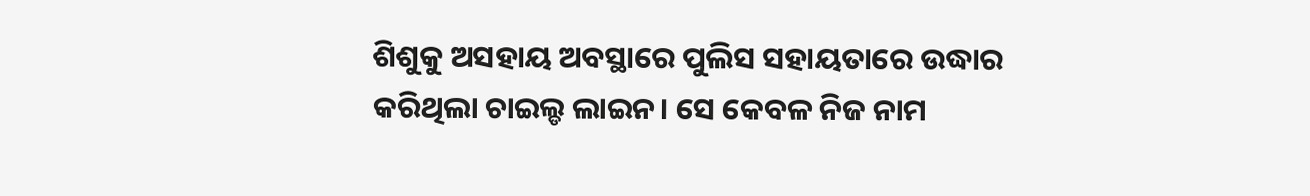ଶିଶୁକୁ ଅସହାୟ ଅବସ୍ଥାରେ ପୁଲିସ ସହାୟତାରେ ଉଦ୍ଧାର କରିଥିଲା ଚାଇଲ୍ଡ ଲାଇନ। ସେ କେବଳ ନିଜ ନାମ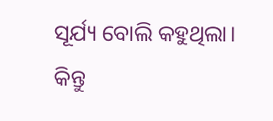ସୂର୍ଯ୍ୟ ବୋଲି କହୁଥିଲା। କିନ୍ତୁ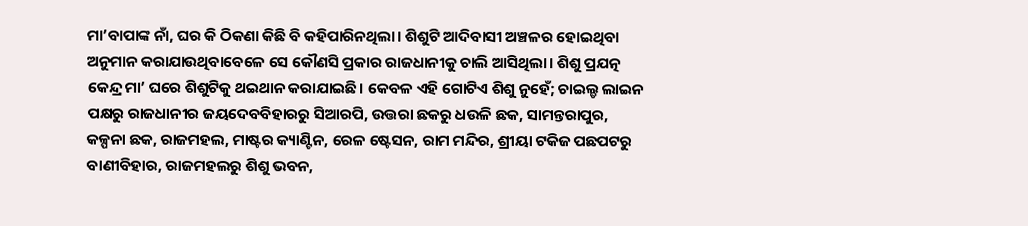ମା’ବାପାଙ୍କ ନାଁ, ଘର କି ଠିକଣା କିଛି ବି କହିପାରିନଥିଲା। ଶିଶୁଟି ଆଦିବାସୀ ଅଞ୍ଚଳର ହୋଇଥିବା ଅନୁମାନ କରାଯାଉଥିବାବେଳେ ସେ କୌଣସି ପ୍ରକାର ରାଜଧାନୀକୁ ଚାଲି ଆସିଥିଲା। ଶିଶୁ ପ୍ରଯତ୍ନ କେନ୍ଦ୍ର ମା’ ଘରେ ଶିଶୁଟିକୁ ଥଇଥାନ କରାଯାଇଛି। କେବଳ ଏହି ଗୋଟିଏ ଶିଶୁ ନୁହେଁ; ଚାଇଲ୍ଡ ଲାଇନ ପକ୍ଷରୁ ରାଜଧାନୀର ଜୟଦେବବିହାରରୁ ସିଆରପି, ଉତ୍ତରା ଛକରୁ ଧଉଳି ଛକ, ସାମନ୍ତରାପୁର, କଳ୍ପନା ଛକ, ରାଜମହଲ, ମାଷ୍ଟର କ୍ୟାଣ୍ଟିନ, ରେଳ ଷ୍ଟେସନ, ରାମ ମନ୍ଦିର, ଶ୍ରୀୟା ଟକିଜ ପଛପଟରୁ ବାଣୀବିହାର, ରାଜମହଲରୁ ଶିଶୁ ଭବନ,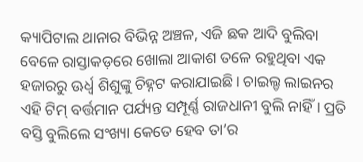କ୍ୟାପିଟାଲ ଥାନାର ବିଭିନ୍ନ ଅଞ୍ଚଳ, ଏଜି ଛକ ଆଦି ବୁଲିବା ବେଳେ ରାସ୍ତାକଡ଼ରେ ଖୋଲା ଆକାଶ ତଳେ ରହୁଥିବା ଏକ ହଜାରରୁ ଊର୍ଧ୍ବ ଶିଶୁଙ୍କୁ ଚିହ୍ନଟ କରାଯାଇଛି। ଚାଇଲ୍ଡ ଲାଇନର ଏହି ଟିମ୍‌ ବର୍ତ୍ତମାନ ପର୍ଯ୍ୟନ୍ତ ସମ୍ପୂର୍ଣ୍ଣ ରାଜଧାନୀ ବୁଲି ନାହିଁ। ପ୍ରତି ବସ୍ତି ବୁଲିଲେ ସଂଖ୍ୟା କେତେ ହେବ ତା’ର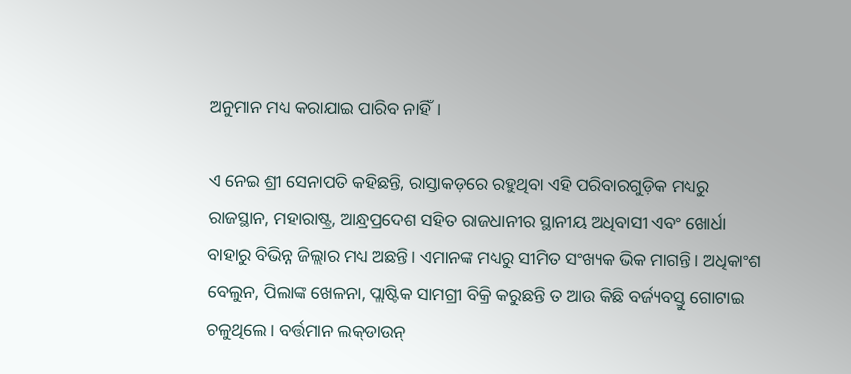ଅନୁମାନ ମଧ୍ୟ କରାଯାଇ ପାରିବ ନାହିଁ।

ଏ ନେଇ ଶ୍ରୀ ସେନାପତି କହିଛନ୍ତି, ରାସ୍ତାକଡ଼ରେ ରହୁଥିବା ଏହି ପରିବାରଗୁଡ଼ିକ ମଧ୍ୟରୁ ରାଜସ୍ଥାନ, ମହାରାଷ୍ଟ୍ର, ଆନ୍ଧ୍ରପ୍ରଦେଶ ସହିତ ରାଜଧାନୀର ସ୍ଥାନୀୟ ଅଧିବାସୀ ଏବଂ ଖୋର୍ଧା ବାହାରୁ ବିଭିନ୍ନ ଜିଲ୍ଲାର ମଧ୍ୟ ଅଛନ୍ତି। ଏମାନଙ୍କ ମଧ୍ୟରୁ ସୀମିତ ସଂଖ୍ୟକ ଭିକ ମାଗନ୍ତି। ଅଧିକାଂଶ ବେଲୁନ, ପିଲାଙ୍କ ଖେଳନା, ପ୍ଲାଷ୍ଟିକ ସାମଗ୍ରୀ ବିକ୍ରି କରୁଛନ୍ତି ତ ଆଉ କିଛି ବର୍ଜ୍ୟବସ୍ତୁ ଗୋଟାଇ ଚଳୁଥିଲେ। ବର୍ତ୍ତମାନ ଲକ୍‌ଡାଉନ୍‌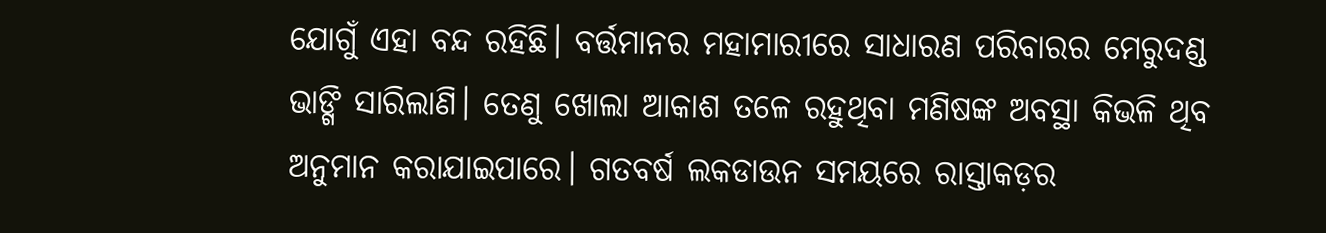ଯୋଗୁଁ ଏହା ବନ୍ଦ ରହିଛି। ବର୍ତ୍ତମାନର ମହାମାରୀରେ ସାଧାରଣ ପରିବାରର ମେରୁଦଣ୍ଡ ଭାଙ୍ଗି ସାରିଲାଣି। ତେଣୁ ଖୋଲା ଆକାଶ ତଳେ ରହୁଥିବା ମଣିଷଙ୍କ ଅବସ୍ଥା କିଭଳି ଥିବ ଅନୁମାନ କରାଯାଇପାରେ। ଗତବର୍ଷ ଲକଡାଉନ ସମୟରେ ରାସ୍ତାକଡ଼ର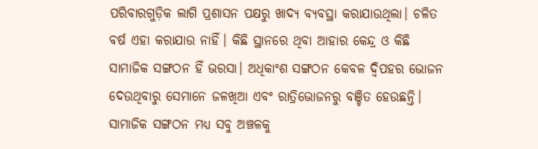ପରିବାରଗୁଡ଼ିକ ଲାଗି ପ୍ରଶାସନ ପକ୍ଷରୁ ଖାଦ୍ୟ ବ୍ୟବସ୍ଥା କରାଯାଉଥିଲା। ଚଳିତ ବର୍ଷ ଏହା କରାଯାଉ ନାହିଁ। କିଛି ସ୍ଥାନରେ ଥିବା ଆହାର କେନ୍ଦ୍ର ଓ କିଛି ସାମାଜିକ ସଙ୍ଗଠନ ହିଁ ଭରସା। ଅଧିକାଂଶ ସଙ୍ଗଠନ କେବଳ ଦ୍ବିପହର ଭୋଜନ ଦେଉଥିବାରୁ ସେମାନେ ଜଳଖିଆ ଏବଂ ରାତ୍ରିଭୋଜନରୁ ବଞ୍ଚିତ ହେଉଛନ୍ତି। ସାମାଜିକ ସଙ୍ଗଠନ ମଧ୍ୟ ସବୁ ଅଞ୍ଚଳକୁ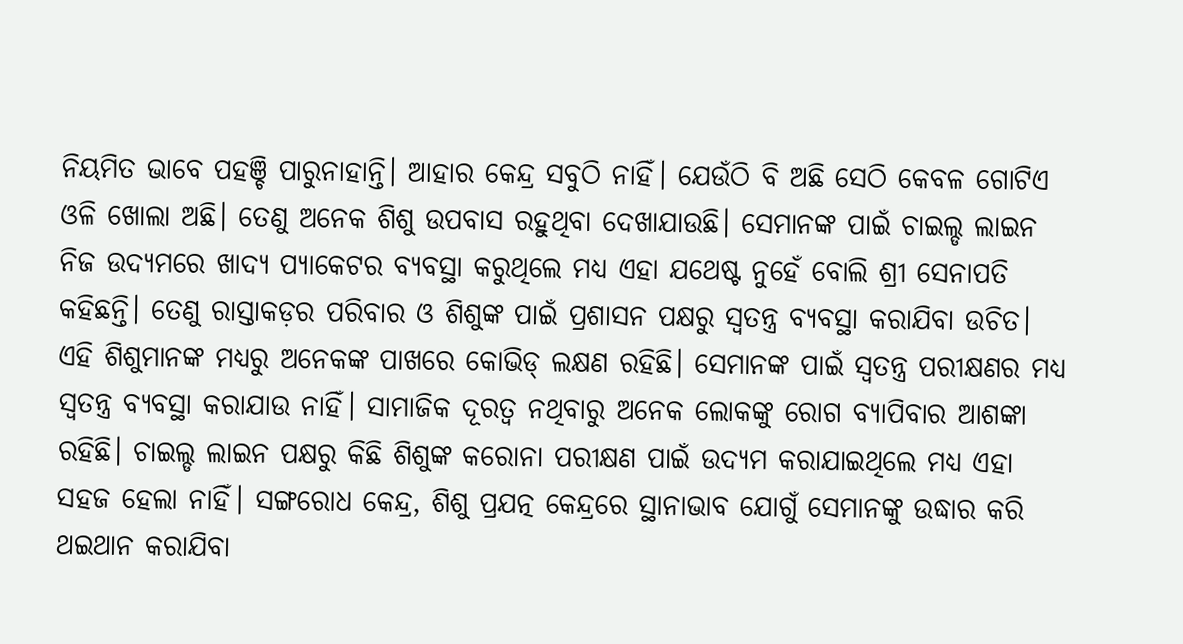ନିୟମିତ ଭାବେ ପହଞ୍ଚି ପାରୁନାହାନ୍ତି। ଆହାର କେନ୍ଦ୍ର ସବୁଠି ନାହିଁ। ଯେଉଁଠି ବି ଅଛି ସେଠି କେବଳ ଗୋଟିଏ ଓଳି ଖୋଲା ଅଛି। ତେଣୁ ଅନେକ ଶିଶୁ ଉପବାସ ରହୁଥିବା ଦେଖାଯାଉଛି। ସେମାନଙ୍କ ପାଇଁ ଚାଇଲ୍ଡ ଲାଇନ ନିଜ ଉଦ୍ୟମରେ ଖାଦ୍ୟ ପ୍ୟାକେଟର ବ୍ୟବସ୍ଥା କରୁଥିଲେ ମଧ୍ୟ ଏହା ଯଥେଷ୍ଟ ନୁହେଁ ବୋଲି ଶ୍ରୀ ସେନାପତି କହିଛନ୍ତି। ତେଣୁ ରାସ୍ତାକଡ଼ର ପରିବାର ଓ ଶିଶୁଙ୍କ ପାଇଁ ପ୍ରଶାସନ ପକ୍ଷରୁ ସ୍ବତନ୍ତ୍ର ବ୍ୟବସ୍ଥା କରାଯିବା ଉଚିତ। ଏହି ଶିଶୁମାନଙ୍କ ମଧ୍ୟରୁ ଅନେକଙ୍କ ପାଖରେ କୋଭିଡ୍‌ ଲକ୍ଷଣ ରହିଛି। ସେମାନଙ୍କ ପାଇଁ ସ୍ବତନ୍ତ୍ର ପରୀକ୍ଷଣର ମଧ୍ୟ ସ୍ବତନ୍ତ୍ର ବ୍ୟବସ୍ଥା କରାଯାଉ ନାହିଁ। ସାମାଜିକ ଦୂରତ୍ବ ନଥିବାରୁ ଅନେକ ଲୋକଙ୍କୁ ରୋଗ ବ୍ୟାପିବାର ଆଶଙ୍କା ରହିଛି। ଚାଇଲ୍ଡ ଲାଇନ ପକ୍ଷରୁ କିଛି ଶିଶୁଙ୍କ କରୋନା ପରୀକ୍ଷଣ ପାଇଁ ଉଦ୍ୟମ କରାଯାଇଥିଲେ ମଧ୍ୟ ଏହା ସହଜ ହେଲା ନାହିଁ। ସଙ୍ଗରୋଧ କେନ୍ଦ୍ର, ଶିଶୁ ପ୍ରଯତ୍ନ କେନ୍ଦ୍ରରେ ସ୍ଥାନାଭାବ ଯୋଗୁଁ ସେମାନଙ୍କୁ ଉଦ୍ଧାର କରି ଥଇଥାନ କରାଯିବା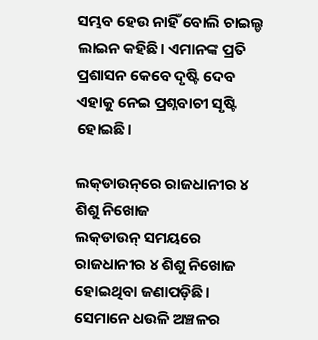ସମ୍ଭବ ହେଉ ନାହିଁ ବୋଲି ଚାଇଲ୍ଡ ଲାଇନ କହିଛି। ଏମାନଙ୍କ ପ୍ରତି ପ୍ରଶାସନ କେବେ ଦୃଷ୍ଟି ଦେବ ଏହାକୁ ନେଇ ପ୍ରଶ୍ନବାଚୀ ସୃଷ୍ଟି ହୋଇଛି।

ଲକ୍‌ଡାଉନ୍‌ରେ ରାଜଧାନୀର ୪ ଶିଶୁ ନିଖୋଜ
ଲକ୍‌ଡାଉନ୍‌ ସମୟରେ ରାଜଧାନୀର ୪ ଶିଶୁ ନିଖୋଜ ହୋଇଥିବା ଜଣାପଡ଼ିଛି। ସେମାନେ ଧଉଳି ଅଞ୍ଚଳର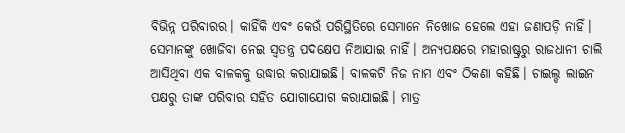ବିଭିନ୍ନ ପରିବାରର। କାହିଁକି ଏବଂ କେଉଁ ପରିସ୍ଥିତିରେ ସେମାନେ ନିଖୋଜ ହେଲେ ଏହା ଜଣାପଡ଼ି ନାହିଁ। ସେମାନଙ୍କୁ ଖୋଜିବା ନେଇ ସ୍ବତନ୍ତ୍ର ପଦକ୍ଷେପ ନିଆଯାଇ ନାହିଁ। ଅନ୍ୟପକ୍ଷରେ ମହାରାଷ୍ଟ୍ରରୁ ରାଜଧାନୀ ଚାଲି ଆସିଥିବା ଏକ ବାଳକକୁ ଉଦ୍ଧାର କରାଯାଇଛି। ବାଳକଟି ନିଜ ନାମ ଏବଂ ଠିକଣା କହିଛି। ଚାଇଲ୍ଡ ଲାଇନ ପକ୍ଷରୁ ତାଙ୍କ ପରିବାର ସହିତ ଯୋଗାଯୋଗ କରାଯାଇଛି। ମାତ୍ର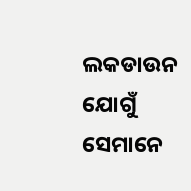ଲକଡାଉନ ଯୋଗୁଁ ସେମାନେ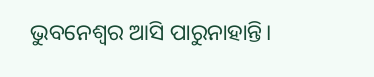ଭୁବନେଶ୍ବର ଆସି ପାରୁନାହାନ୍ତି।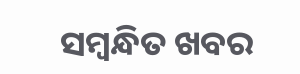ସମ୍ବନ୍ଧିତ ଖବର